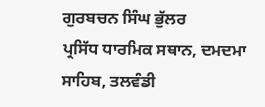ਗੁਰਬਚਨ ਸਿੰਘ ਭੁੱਲਰ
ਪ੍ਰਸਿੱਧ ਧਾਰਮਿਕ ਸਥਾਨ, ਦਮਦਮਾ ਸਾਹਿਬ, ਤਲਵੰਡੀ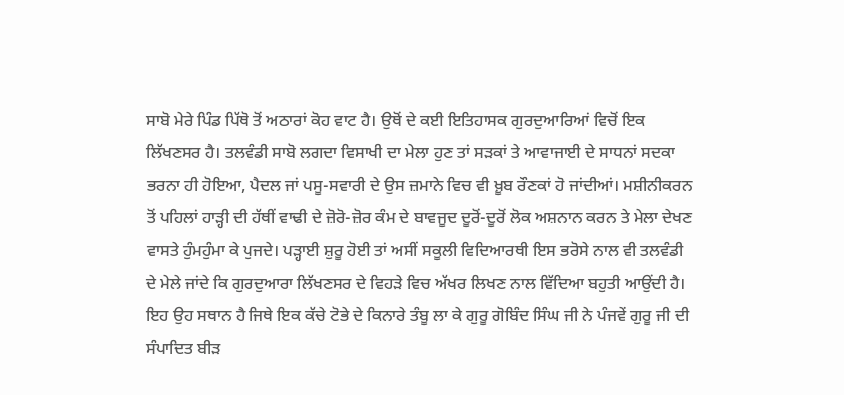ਸਾਬੋ ਮੇਰੇ ਪਿੰਡ ਪਿੱਥੋ ਤੋਂ ਅਠਾਰਾਂ ਕੋਹ ਵਾਟ ਹੈ। ਉਥੋਂ ਦੇ ਕਈ ਇਤਿਹਾਸਕ ਗੁਰਦੁਆਰਿਆਂ ਵਿਚੋਂ ਇਕ ਲਿੱਖਣਸਰ ਹੈ। ਤਲਵੰਡੀ ਸਾਬੋ ਲਗਦਾ ਵਿਸਾਖੀ ਦਾ ਮੇਲਾ ਹੁਣ ਤਾਂ ਸੜਕਾਂ ਤੇ ਆਵਾਜਾਈ ਦੇ ਸਾਧਨਾਂ ਸਦਕਾ ਭਰਨਾ ਹੀ ਹੋਇਆ, ਪੈਦਲ ਜਾਂ ਪਸੂ-ਸਵਾਰੀ ਦੇ ਉਸ ਜ਼ਮਾਨੇ ਵਿਚ ਵੀ ਖ਼ੂਬ ਰੌਣਕਾਂ ਹੋ ਜਾਂਦੀਆਂ। ਮਸ਼ੀਨੀਕਰਨ ਤੋਂ ਪਹਿਲਾਂ ਹਾੜ੍ਹੀ ਦੀ ਹੱਥੀਂ ਵਾਢੀ ਦੇ ਜ਼ੋਰੋ-ਜ਼ੋਰ ਕੰਮ ਦੇ ਬਾਵਜੂਦ ਦੂਰੋਂ-ਦੂਰੋਂ ਲੋਕ ਅਸ਼ਨਾਨ ਕਰਨ ਤੇ ਮੇਲਾ ਦੇਖਣ ਵਾਸਤੇ ਹੁੰਮਹੁੰਮਾ ਕੇ ਪੁਜਦੇ। ਪੜ੍ਹਾਈ ਸ਼ੁਰੂ ਹੋਈ ਤਾਂ ਅਸੀਂ ਸਕੂਲੀ ਵਿਦਿਆਰਥੀ ਇਸ ਭਰੋਸੇ ਨਾਲ ਵੀ ਤਲਵੰਡੀ ਦੇ ਮੇਲੇ ਜਾਂਦੇ ਕਿ ਗੁਰਦੁਆਰਾ ਲਿੱਖਣਸਰ ਦੇ ਵਿਹੜੇ ਵਿਚ ਅੱਖਰ ਲਿਖਣ ਨਾਲ ਵਿੱਦਿਆ ਬਹੁਤੀ ਆਉਂਦੀ ਹੈ। ਇਹ ਉਹ ਸਥਾਨ ਹੈ ਜਿਥੇ ਇਕ ਕੱਚੇ ਟੋਭੇ ਦੇ ਕਿਨਾਰੇ ਤੰਬੂ ਲਾ ਕੇ ਗੁਰੂ ਗੋਬਿੰਦ ਸਿੰਘ ਜੀ ਨੇ ਪੰਜਵੇਂ ਗੁਰੂ ਜੀ ਦੀ ਸੰਪਾਦਿਤ ਬੀੜ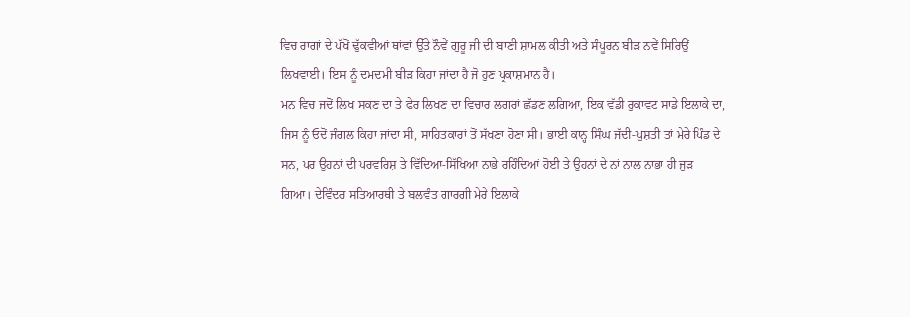ਵਿਚ ਰਾਗਾਂ ਦੇ ਪੱਖੋਂ ਢੁੱਕਵੀਆਂ ਥਾਂਵਾਂ ਉੱਤੇ ਨੌਵੇਂ ਗੁਰੂ ਜੀ ਦੀ ਬਾਣੀ ਸ਼ਾਮਲ ਕੀਤੀ ਅਤੇ ਸੰਪੂਰਨ ਬੀੜ ਨਵੇਂ ਸਿਰਿਉਂ ਲਿਖਵਾਈ। ਇਸ ਨੂੰ ਦਮਦਮੀ ਬੀੜ ਕਿਹਾ ਜਾਂਦਾ ਹੈ ਜੋ ਹੁਣ ਪ੍ਰਕਾਸ਼ਮਾਨ ਹੈ।
ਮਨ ਵਿਚ ਜਦੋਂ ਲਿਖ ਸਕਣ ਦਾ ਤੇ ਫੇਰ ਲਿਖਣ ਦਾ ਵਿਚਾਰ ਲਗਰਾਂ ਛੱਡਣ ਲਗਿਆ, ਇਕ ਵੱਡੀ ਰੁਕਾਵਟ ਸਾਡੇ ਇਲਾਕੇ ਦਾ, ਜਿਸ ਨੂੰ ਓਦੋਂ ਜੰਗਲ ਕਿਹਾ ਜਾਂਦਾ ਸੀ, ਸਾਹਿਤਕਾਰਾਂ ਤੋਂ ਸੱਖਣਾ ਹੋਣਾ ਸੀ। ਭਾਈ ਕਾਨ੍ਹ ਸਿੰਘ ਜੱਦੀ-ਪੁਸ਼ਤੀ ਤਾਂ ਮੇਰੇ ਪਿੰਡ ਦੇ ਸਨ, ਪਰ ਉਹਨਾਂ ਦੀ ਪਰਵਰਿਸ਼ ਤੇ ਵਿੱਦਿਆ-ਸਿੱਖਿਆ ਨਾਭੇ ਰਹਿੰਦਿਆਂ ਹੋਈ ਤੇ ਉਹਨਾਂ ਦੇ ਨਾਂ ਨਾਲ ਨਾਭਾ ਹੀ ਜੁੜ ਗਿਆ। ਦੇਵਿੰਦਰ ਸਤਿਆਰਥੀ ਤੇ ਬਲਵੰਤ ਗਾਰਗੀ ਮੇਰੇ ਇਲਾਕੇ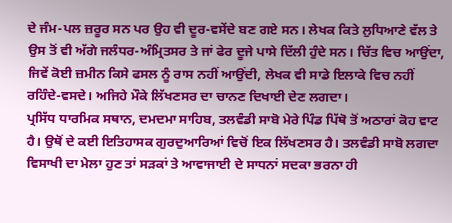ਦੇ ਜੰਮ-ਪਲ ਜ਼ਰੂਰ ਸਨ ਪਰ ਉਹ ਵੀ ਦੂਰ-ਵਸੇਂਦੇ ਬਣ ਗਏ ਸਨ। ਲੇਖਕ ਕਿਤੇ ਲੁਧਿਆਣੇ ਵੱਲ ਤੇ ਉਸ ਤੋਂ ਵੀ ਅੱਗੇ ਜਲੰਧਰ-ਅੰਮ੍ਰਿਤਸਰ ਤੇ ਜਾਂ ਫੇਰ ਦੂਜੇ ਪਾਸੇ ਦਿੱਲੀ ਹੁੰਦੇ ਸਨ। ਚਿੱਤ ਵਿਚ ਆਉਂਦਾ, ਜਿਵੇਂ ਕੋਈ ਜ਼ਮੀਨ ਕਿਸੇ ਫਸਲ ਨੂੰ ਰਾਸ ਨਹੀਂ ਆਉਂਦੀ, ਲੇਖਕ ਵੀ ਸਾਡੇ ਇਲਾਕੇ ਵਿਚ ਨਹੀਂ ਰਹਿੰਦੇ-ਵਸਦੇ। ਅਜਿਹੇ ਮੌਕੇ ਲਿੱਖਣਸਰ ਦਾ ਚਾਨਣ ਦਿਖਾਈ ਦੇਣ ਲਗਦਾ।
ਪ੍ਰਸਿੱਧ ਧਾਰਮਿਕ ਸਥਾਨ, ਦਮਦਮਾ ਸਾਹਿਬ, ਤਲਵੰਡੀ ਸਾਬੋ ਮੇਰੇ ਪਿੰਡ ਪਿੱਥੋ ਤੋਂ ਅਠਾਰਾਂ ਕੋਹ ਵਾਟ ਹੈ। ਉਥੋਂ ਦੇ ਕਈ ਇਤਿਹਾਸਕ ਗੁਰਦੁਆਰਿਆਂ ਵਿਚੋਂ ਇਕ ਲਿੱਖਣਸਰ ਹੈ। ਤਲਵੰਡੀ ਸਾਬੋ ਲਗਦਾ ਵਿਸਾਖੀ ਦਾ ਮੇਲਾ ਹੁਣ ਤਾਂ ਸੜਕਾਂ ਤੇ ਆਵਾਜਾਈ ਦੇ ਸਾਧਨਾਂ ਸਦਕਾ ਭਰਨਾ ਹੀ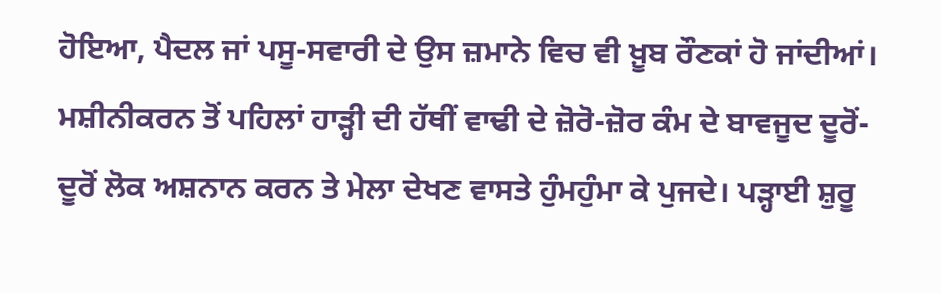ਹੋਇਆ, ਪੈਦਲ ਜਾਂ ਪਸੂ-ਸਵਾਰੀ ਦੇ ਉਸ ਜ਼ਮਾਨੇ ਵਿਚ ਵੀ ਖ਼ੂਬ ਰੌਣਕਾਂ ਹੋ ਜਾਂਦੀਆਂ। ਮਸ਼ੀਨੀਕਰਨ ਤੋਂ ਪਹਿਲਾਂ ਹਾੜ੍ਹੀ ਦੀ ਹੱਥੀਂ ਵਾਢੀ ਦੇ ਜ਼ੋਰੋ-ਜ਼ੋਰ ਕੰਮ ਦੇ ਬਾਵਜੂਦ ਦੂਰੋਂ-ਦੂਰੋਂ ਲੋਕ ਅਸ਼ਨਾਨ ਕਰਨ ਤੇ ਮੇਲਾ ਦੇਖਣ ਵਾਸਤੇ ਹੁੰਮਹੁੰਮਾ ਕੇ ਪੁਜਦੇ। ਪੜ੍ਹਾਈ ਸ਼ੁਰੂ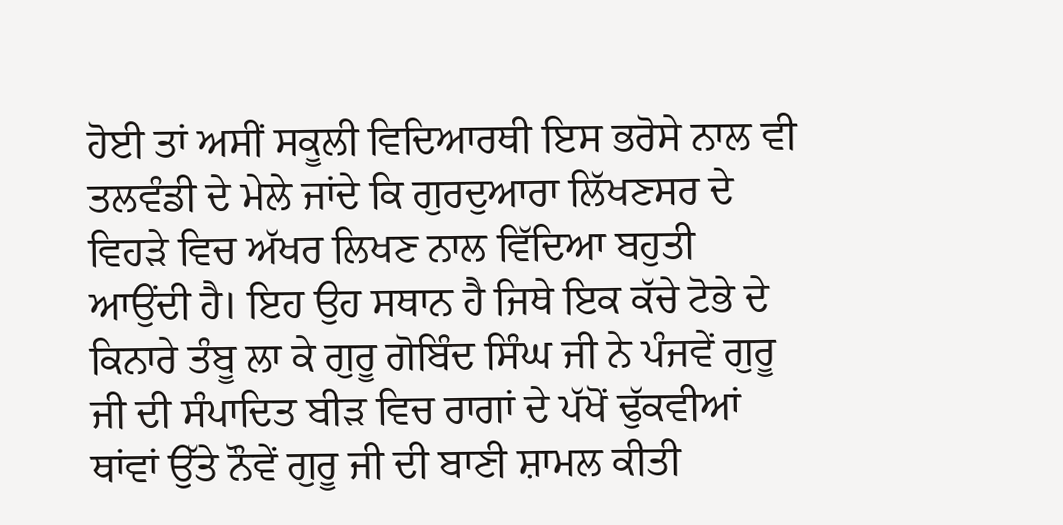ਹੋਈ ਤਾਂ ਅਸੀਂ ਸਕੂਲੀ ਵਿਦਿਆਰਥੀ ਇਸ ਭਰੋਸੇ ਨਾਲ ਵੀ ਤਲਵੰਡੀ ਦੇ ਮੇਲੇ ਜਾਂਦੇ ਕਿ ਗੁਰਦੁਆਰਾ ਲਿੱਖਣਸਰ ਦੇ ਵਿਹੜੇ ਵਿਚ ਅੱਖਰ ਲਿਖਣ ਨਾਲ ਵਿੱਦਿਆ ਬਹੁਤੀ ਆਉਂਦੀ ਹੈ। ਇਹ ਉਹ ਸਥਾਨ ਹੈ ਜਿਥੇ ਇਕ ਕੱਚੇ ਟੋਭੇ ਦੇ ਕਿਨਾਰੇ ਤੰਬੂ ਲਾ ਕੇ ਗੁਰੂ ਗੋਬਿੰਦ ਸਿੰਘ ਜੀ ਨੇ ਪੰਜਵੇਂ ਗੁਰੂ ਜੀ ਦੀ ਸੰਪਾਦਿਤ ਬੀੜ ਵਿਚ ਰਾਗਾਂ ਦੇ ਪੱਖੋਂ ਢੁੱਕਵੀਆਂ ਥਾਂਵਾਂ ਉੱਤੇ ਨੌਵੇਂ ਗੁਰੂ ਜੀ ਦੀ ਬਾਣੀ ਸ਼ਾਮਲ ਕੀਤੀ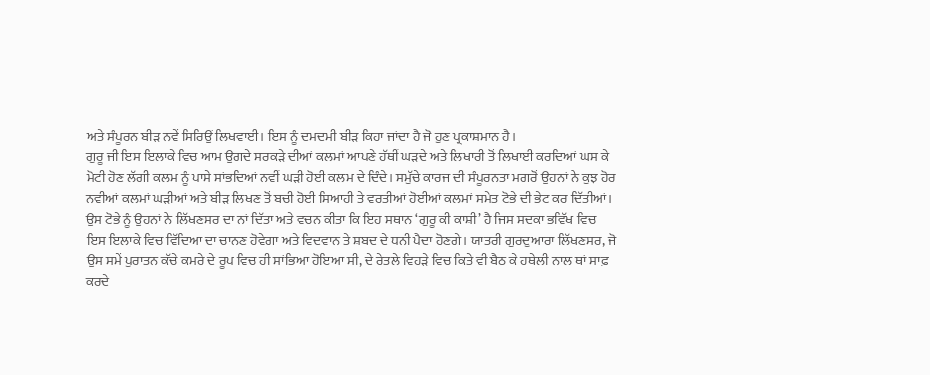ਅਤੇ ਸੰਪੂਰਨ ਬੀੜ ਨਵੇਂ ਸਿਰਿਉਂ ਲਿਖਵਾਈ। ਇਸ ਨੂੰ ਦਮਦਮੀ ਬੀੜ ਕਿਹਾ ਜਾਂਦਾ ਹੈ ਜੋ ਹੁਣ ਪ੍ਰਕਾਸ਼ਮਾਨ ਹੈ।
ਗੁਰੂ ਜੀ ਇਸ ਇਲਾਕੇ ਵਿਚ ਆਮ ਉਗਦੇ ਸਰਕੜੇ ਦੀਆਂ ਕਲਮਾਂ ਆਪਣੇ ਹੱਥੀਂ ਘੜਦੇ ਅਤੇ ਲਿਖਾਰੀ ਤੋਂ ਲਿਖਾਈ ਕਰਦਿਆਂ ਘਸ ਕੇ ਮੋਟੀ ਹੋਣ ਲੱਗੀ ਕਲਮ ਨੂੰ ਪਾਸੇ ਸਾਂਭਦਿਆਂ ਨਵੀਂ ਘੜੀ ਹੋਈ ਕਲਮ ਦੇ ਦਿੰਦੇ। ਸਮੁੱਚੇ ਕਾਰਜ ਦੀ ਸੰਪੂਰਨਤਾ ਮਗਰੋਂ ਉਹਨਾਂ ਨੇ ਕੁਝ ਹੋਰ ਨਵੀਆਂ ਕਲਮਾਂ ਘੜੀਆਂ ਅਤੇ ਬੀੜ ਲਿਖਣ ਤੋਂ ਬਚੀ ਹੋਈ ਸਿਆਹੀ ਤੇ ਵਰਤੀਆਂ ਹੋਈਆਂ ਕਲਮਾਂ ਸਮੇਤ ਟੋਭੇ ਦੀ ਭੇਟ ਕਰ ਦਿੱਤੀਆਂ। ਉਸ ਟੋਭੇ ਨੂੰ ਉਹਨਾਂ ਨੇ ਲਿੱਖਣਸਰ ਦਾ ਨਾਂ ਦਿੱਤਾ ਅਤੇ ਵਚਨ ਕੀਤਾ ਕਿ ਇਹ ਸਥਾਨ ‘ਗੁਰੂ ਕੀ ਕਾਸ਼ੀ’ ਹੈ ਜਿਸ ਸਦਕਾ ਭਵਿੱਖ ਵਿਚ ਇਸ ਇਲਾਕੇ ਵਿਚ ਵਿੱਦਿਆ ਦਾ ਚਾਨਣ ਹੋਵੇਗਾ ਅਤੇ ਵਿਦਵਾਨ ਤੇ ਸ਼ਬਦ ਦੇ ਧਨੀ ਪੈਦਾ ਹੋਣਗੇ। ਯਾਤਰੀ ਗੁਰਦੁਆਰਾ ਲਿੱਖਣਸਰ, ਜੋ ਉਸ ਸਮੇਂ ਪੁਰਾਤਨ ਕੱਚੇ ਕਮਰੇ ਦੇ ਰੂਪ ਵਿਚ ਹੀ ਸਾਂਭਿਆ ਹੋਇਆ ਸੀ, ਦੇ ਰੇਤਲੇ ਵਿਹੜੇ ਵਿਚ ਕਿਤੇ ਵੀ ਬੈਠ ਕੇ ਹਥੇਲੀ ਨਾਲ ਥਾਂ ਸਾਫ਼ ਕਰਦੇ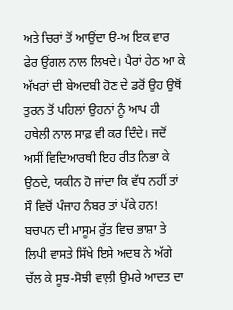ਅਤੇ ਚਿਰਾਂ ਤੋਂ ਆਉਂਦਾ ੳ-ਅ ਇਕ ਵਾਰ ਫੇਰ ਉਂਗਲ ਨਾਲ ਲਿਖਦੇ। ਪੈਰਾਂ ਹੇਠ ਆ ਕੇ ਅੱਖਰਾਂ ਦੀ ਬੇਅਦਬੀ ਹੋਣ ਦੇ ਡਰੋਂ ਉਹ ਉਥੋਂ ਤੁਰਨ ਤੋਂ ਪਹਿਲਾਂ ਉਹਨਾਂ ਨੂੰ ਆਪ ਹੀ ਹਥੇਲੀ ਨਾਲ ਸਾਫ਼ ਵੀ ਕਰ ਦਿੰਦੇ। ਜਦੋਂ ਅਸੀਂ ਵਿਦਿਆਰਥੀ ਇਹ ਰੀਤ ਨਿਭਾ ਕੇ ਉਠਦੇ, ਯਕੀਨ ਹੋ ਜਾਂਦਾ ਕਿ ਵੱਧ ਨਹੀਂ ਤਾਂ ਸੌ ਵਿਚੋਂ ਪੰਜਾਹ ਨੰਬਰ ਤਾਂ ਪੱਕੇ ਹਨ! ਬਚਪਨ ਦੀ ਮਾਸੂਮ ਰੁੱਤ ਵਿਚ ਭਾਸ਼ਾ ਤੇ ਲਿਪੀ ਵਾਸਤੇ ਸਿੱਖੇ ਇਸੇ ਅਦਬ ਨੇ ਅੱਗੇ ਚੱਲ ਕੇ ਸੂਝ-ਸੋਝੀ ਵਾਲ਼ੀ ਉਮਰੇ ਆਦਤ ਦਾ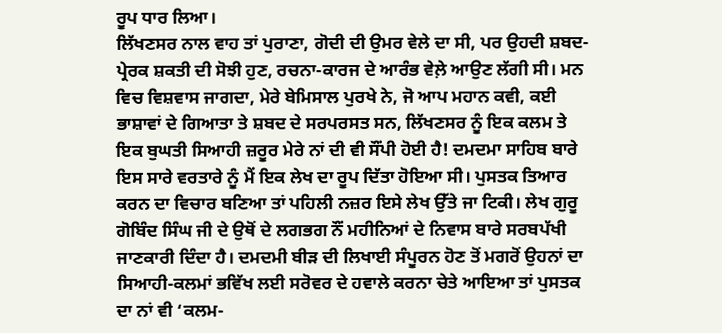ਰੂਪ ਧਾਰ ਲਿਆ।
ਲਿੱਖਣਸਰ ਨਾਲ ਵਾਹ ਤਾਂ ਪੁਰਾਣਾ, ਗੋਦੀ ਦੀ ਉਮਰ ਵੇਲੇ ਦਾ ਸੀ, ਪਰ ਉਹਦੀ ਸ਼ਬਦ-ਪ੍ਰੇਰਕ ਸ਼ਕਤੀ ਦੀ ਸੋਝੀ ਹੁਣ, ਰਚਨਾ-ਕਾਰਜ ਦੇ ਆਰੰਭ ਵੇਲ਼ੇ ਆਉਣ ਲੱਗੀ ਸੀ। ਮਨ ਵਿਚ ਵਿਸ਼ਵਾਸ ਜਾਗਦਾ, ਮੇਰੇ ਬੇਮਿਸਾਲ ਪੁਰਖੇ ਨੇ, ਜੋ ਆਪ ਮਹਾਨ ਕਵੀ, ਕਈ ਭਾਸ਼ਾਵਾਂ ਦੇ ਗਿਆਤਾ ਤੇ ਸ਼ਬਦ ਦੇ ਸਰਪਰਸਤ ਸਨ, ਲਿੱਖਣਸਰ ਨੂੰ ਇਕ ਕਲਮ ਤੇ ਇਕ ਬੁਘਤੀ ਸਿਆਹੀ ਜ਼ਰੂਰ ਮੇਰੇ ਨਾਂ ਦੀ ਵੀ ਸੌਂਪੀ ਹੋਈ ਹੈ! ਦਮਦਮਾ ਸਾਹਿਬ ਬਾਰੇ ਇਸ ਸਾਰੇ ਵਰਤਾਰੇ ਨੂੰ ਮੈਂ ਇਕ ਲੇਖ ਦਾ ਰੂਪ ਦਿੱਤਾ ਹੋਇਆ ਸੀ। ਪੁਸਤਕ ਤਿਆਰ ਕਰਨ ਦਾ ਵਿਚਾਰ ਬਣਿਆ ਤਾਂ ਪਹਿਲੀ ਨਜ਼ਰ ਇਸੇ ਲੇਖ ਉੱਤੇ ਜਾ ਟਿਕੀ। ਲੇਖ ਗੁਰੂ ਗੋਬਿੰਦ ਸਿੰਘ ਜੀ ਦੇ ਉਥੋਂ ਦੇ ਲਗਭਗ ਨੌਂ ਮਹੀਨਿਆਂ ਦੇ ਨਿਵਾਸ ਬਾਰੇ ਸਰਬਪੱਖੀ ਜਾਣਕਾਰੀ ਦਿੰਦਾ ਹੈ। ਦਮਦਮੀ ਬੀੜ ਦੀ ਲਿਖਾਈ ਸੰਪੂਰਨ ਹੋਣ ਤੋਂ ਮਗਰੋਂ ਉਹਨਾਂ ਦਾ ਸਿਆਹੀ-ਕਲਮਾਂ ਭਵਿੱਖ ਲਈ ਸਰੋਵਰ ਦੇ ਹਵਾਲੇ ਕਰਨਾ ਚੇਤੇ ਆਇਆ ਤਾਂ ਪੁਸਤਕ ਦਾ ਨਾਂ ਵੀ ‘ਕਲਮ-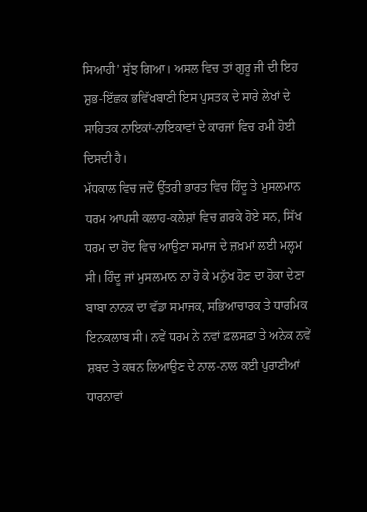ਸਿਆਹੀ’ ਸੁੱਝ ਗਿਆ। ਅਸਲ ਵਿਚ ਤਾਂ ਗੁਰੂ ਜੀ ਦੀ ਇਹ ਸ਼ੁਭ-ਇੱਛਕ ਭਵਿੱਖਬਾਣੀ ਇਸ ਪੁਸਤਕ ਦੇ ਸਾਰੇ ਲੇਖਾਂ ਦੇ ਸਾਹਿਤਕ ਨਾਇਕਾਂ-ਨਾਇਕਾਵਾਂ ਦੇ ਕਾਰਜਾਂ ਵਿਚ ਰਮੀ ਹੋਈ ਦਿਸਦੀ ਹੈ।
ਮੱਧਕਾਲ ਵਿਚ ਜਦੋਂ ਉੱਤਰੀ ਭਾਰਤ ਵਿਚ ਹਿੰਦੂ ਤੇ ਮੁਸਲਮਾਨ ਧਰਮ ਆਪਸੀ ਕਲਾਹ-ਕਲੇਸ਼ਾਂ ਵਿਚ ਗ਼ਰਕੇ ਹੋਏ ਸਨ, ਸਿੱਖ ਧਰਮ ਦਾ ਹੋਂਦ ਵਿਚ ਆਉਣਾ ਸਮਾਜ ਦੇ ਜ਼ਖ਼ਮਾਂ ਲਈ ਮਲ੍ਹਮ ਸੀ। ਹਿੰਦੂ ਜਾਂ ਮੁਸਲਮਾਨ ਨਾ ਹੋ ਕੇ ਮਨੁੱਖ ਹੋਣ ਦਾ ਹੋਕਾ ਦੇਣਾ ਬਾਬਾ ਨਾਨਕ ਦਾ ਵੱਡਾ ਸਮਾਜਕ, ਸਭਿਆਚਾਰਕ ਤੇ ਧਾਰਮਿਕ ਇਨਕਲਾਬ ਸੀ। ਨਵੇਂ ਧਰਮ ਨੇ ਨਵਾਂ ਫ਼ਲਸਫ਼ਾ ਤੇ ਅਨੇਕ ਨਵੇਂ ਸ਼ਬਦ ਤੇ ਕਥਨ ਲਿਆਉਣ ਦੇ ਨਾਲ-ਨਾਲ ਕਈ ਪੁਰਾਣੀਆਂ ਧਾਰਨਾਵਾਂ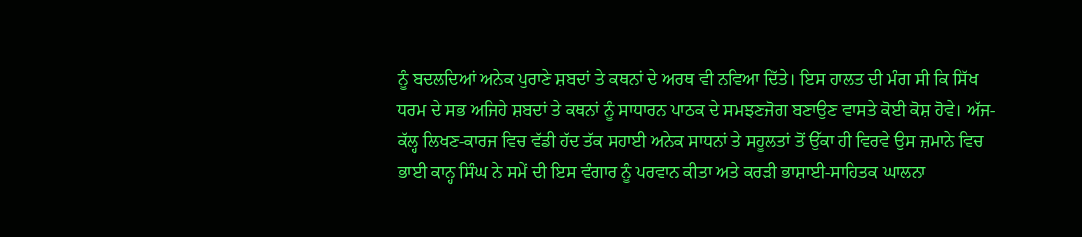ਨੂੰ ਬਦਲਦਿਆਂ ਅਨੇਕ ਪੁਰਾਣੇ ਸ਼ਬਦਾਂ ਤੇ ਕਥਨਾਂ ਦੇ ਅਰਥ ਵੀ ਨਵਿਆ ਦਿੱਤੇ। ਇਸ ਹਾਲਤ ਦੀ ਮੰਗ ਸੀ ਕਿ ਸਿੱਖ ਧਰਮ ਦੇ ਸਭ ਅਜਿਹੇ ਸ਼ਬਦਾਂ ਤੇ ਕਥਨਾਂ ਨੂੰ ਸਾਧਾਰਨ ਪਾਠਕ ਦੇ ਸਮਝਣਜੋਗ ਬਣਾਉਣ ਵਾਸਤੇ ਕੋਈ ਕੋਸ਼ ਹੋਵੇ। ਅੱਜ-ਕੱਲ੍ਹ ਲਿਖਣ-ਕਾਰਜ ਵਿਚ ਵੱਡੀ ਹੱਦ ਤੱਕ ਸਹਾਈ ਅਨੇਕ ਸਾਧਨਾਂ ਤੇ ਸਹੂਲਤਾਂ ਤੋਂ ਉੱਕਾ ਹੀ ਵਿਰਵੇ ਉਸ ਜ਼ਮਾਨੇ ਵਿਚ ਭਾਈ ਕਾਨ੍ਹ ਸਿੰਘ ਨੇ ਸਮੇਂ ਦੀ ਇਸ ਵੰਗਾਰ ਨੂੰ ਪਰਵਾਨ ਕੀਤਾ ਅਤੇ ਕਰੜੀ ਭਾਸ਼ਾਈ-ਸਾਹਿਤਕ ਘਾਲਨਾ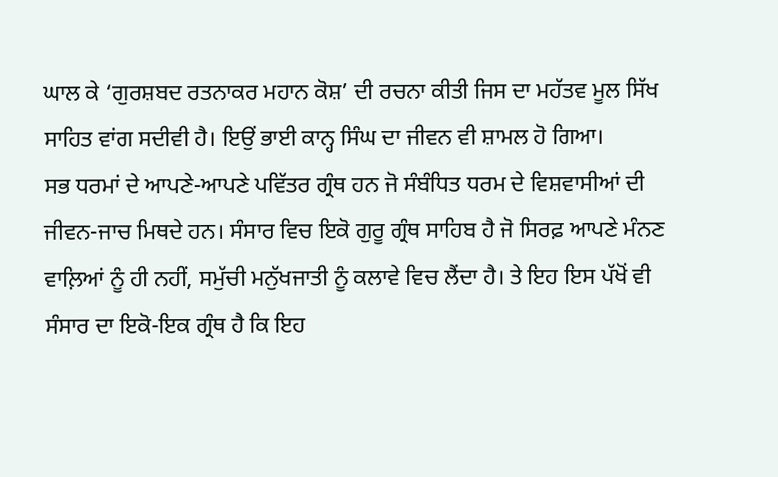ਘਾਲ ਕੇ ‘ਗੁਰਸ਼ਬਦ ਰਤਨਾਕਰ ਮਹਾਨ ਕੋਸ਼’ ਦੀ ਰਚਨਾ ਕੀਤੀ ਜਿਸ ਦਾ ਮਹੱਤਵ ਮੂਲ ਸਿੱਖ ਸਾਹਿਤ ਵਾਂਗ ਸਦੀਵੀ ਹੈ। ਇਉਂ ਭਾਈ ਕਾਨ੍ਹ ਸਿੰਘ ਦਾ ਜੀਵਨ ਵੀ ਸ਼ਾਮਲ ਹੋ ਗਿਆ।
ਸਭ ਧਰਮਾਂ ਦੇ ਆਪਣੇ-ਆਪਣੇ ਪਵਿੱਤਰ ਗ੍ਰੰਥ ਹਨ ਜੋ ਸੰਬੰਧਿਤ ਧਰਮ ਦੇ ਵਿਸ਼ਵਾਸੀਆਂ ਦੀ ਜੀਵਨ-ਜਾਚ ਮਿਥਦੇ ਹਨ। ਸੰਸਾਰ ਵਿਚ ਇਕੋ ਗੁਰੂ ਗ੍ਰੰਥ ਸਾਹਿਬ ਹੈ ਜੋ ਸਿਰਫ਼ ਆਪਣੇ ਮੰਨਣ ਵਾਲ਼ਿਆਂ ਨੂੰ ਹੀ ਨਹੀਂ, ਸਮੁੱਚੀ ਮਨੁੱਖਜਾਤੀ ਨੂੰ ਕਲਾਵੇ ਵਿਚ ਲੈਂਦਾ ਹੈ। ਤੇ ਇਹ ਇਸ ਪੱਖੋਂ ਵੀ ਸੰਸਾਰ ਦਾ ਇਕੋ-ਇਕ ਗ੍ਰੰਥ ਹੈ ਕਿ ਇਹ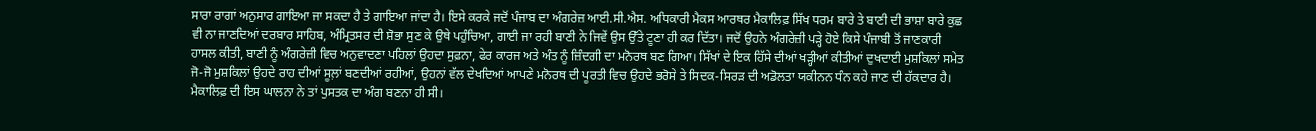ਸਾਰਾ ਰਾਗਾਂ ਅਨੁਸਾਰ ਗਾਇਆ ਜਾ ਸਕਦਾ ਹੈ ਤੇ ਗਾਇਆ ਜਾਂਦਾ ਹੈ। ਇਸੇ ਕਰਕੇ ਜਦੋਂ ਪੰਜਾਬ ਦਾ ਅੰਗਰੇਜ਼ ਆਈ.ਸੀ.ਐਸ. ਅਧਿਕਾਰੀ ਮੈਕਸ ਆਰਥਰ ਮੈਕਾਲਿਫ਼ ਸਿੱਖ ਧਰਮ ਬਾਰੇ ਤੇ ਬਾਣੀ ਦੀ ਭਾਸ਼ਾ ਬਾਰੇ ਕੁਛ ਵੀ ਨਾ ਜਾਣਦਿਆਂ ਦਰਬਾਰ ਸਾਹਿਬ, ਅੰਮ੍ਰਿਤਸਰ ਦੀ ਸ਼ੋਭਾ ਸੁਣ ਕੇ ਉਥੇ ਪਹੁੰਚਿਆ, ਗਾਈ ਜਾ ਰਹੀ ਬਾਣੀ ਨੇ ਜਿਵੇਂ ਉਸ ਉੱਤੇ ਟੂਣਾ ਹੀ ਕਰ ਦਿੱਤਾ। ਜਦੋਂ ਉਹਨੇ ਅੰਗਰੇਜ਼ੀ ਪੜ੍ਹੇ ਹੋਏ ਕਿਸੇ ਪੰਜਾਬੀ ਤੋਂ ਜਾਣਕਾਰੀ ਹਾਸਲ ਕੀਤੀ, ਬਾਣੀ ਨੂੰ ਅੰਗਰੇਜ਼ੀ ਵਿਚ ਅਨੁਵਾਦਣਾ ਪਹਿਲਾਂ ਉਹਦਾ ਸੁਫ਼ਨਾ, ਫੇਰ ਕਾਰਜ ਅਤੇ ਅੰਤ ਨੂੰ ਜ਼ਿੰਦਗੀ ਦਾ ਮਨੋਰਥ ਬਣ ਗਿਆ। ਸਿੱਖਾਂ ਦੇ ਇਕ ਹਿੱਸੇ ਦੀਆਂ ਖੜ੍ਹੀਆਂ ਕੀਤੀਆਂ ਦੁਖਦਾਈ ਮੁਸ਼ਕਿਲਾਂ ਸਮੇਤ ਜੋ-ਜੋ ਮੁਸ਼ਕਿਲਾਂ ਉਹਦੇ ਰਾਹ ਦੀਆਂ ਸੂਲ਼ਾਂ ਬਣਦੀਆਂ ਰਹੀਆਂ, ਉਹਨਾਂ ਵੱਲ ਦੇਖਦਿਆਂ ਆਪਣੇ ਮਨੋਰਥ ਦੀ ਪੂਰਤੀ ਵਿਚ ਉਹਦੇ ਭਰੋਸੇ ਤੇ ਸਿਦਕ-ਸਿਰੜ ਦੀ ਅਡੋਲਤਾ ਯਕੀਨਨ ਧੰਨ ਕਹੇ ਜਾਣ ਦੀ ਹੱਕਦਾਰ ਹੈ। ਮੈਕਾਲਿਫ਼ ਦੀ ਇਸ ਘਾਲਨਾ ਨੇ ਤਾਂ ਪੁਸਤਕ ਦਾ ਅੰਗ ਬਣਨਾ ਹੀ ਸੀ।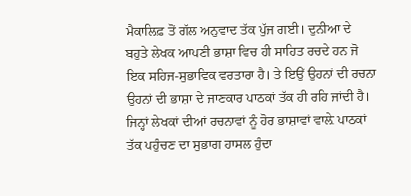ਮੈਕਾਲਿਫ਼ ਤੋਂ ਗੱਲ ਅਨੁਵਾਦ ਤੱਕ ਪੁੱਜ ਗਈ। ਦੁਨੀਆ ਦੇ ਬਹੁਤੇ ਲੇਖਕ ਆਪਣੀ ਭਾਸ਼ਾ ਵਿਚ ਹੀ ਸਾਹਿਤ ਰਚਦੇ ਹਨ ਜੋ ਇਕ ਸਹਿਜ-ਸੁਭਾਵਿਕ ਵਰਤਾਰਾ ਹੈ। ਤੇ ਇਉਂ ਉਹਨਾਂ ਦੀ ਰਚਨਾ ਉਹਨਾਂ ਦੀ ਭਾਸ਼ਾ ਦੇ ਜਾਣਕਾਰ ਪਾਠਕਾਂ ਤੱਕ ਹੀ ਰਹਿ ਜਾਂਦੀ ਹੈ। ਜਿਨ੍ਹਾਂ ਲੇਖਕਾਂ ਦੀਆਂ ਰਚਨਾਵਾਂ ਨੂੰ ਹੋਰ ਭਾਸ਼ਾਵਾਂ ਵਾਲ਼ੇ ਪਾਠਕਾਂ ਤੱਕ ਪਹੁੰਚਣ ਦਾ ਸੁਭਾਗ ਹਾਸਲ ਹੁੰਦਾ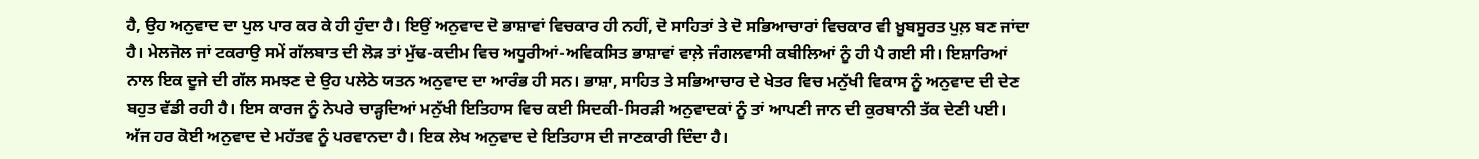ਹੈ, ਉਹ ਅਨੁਵਾਦ ਦਾ ਪੁਲ ਪਾਰ ਕਰ ਕੇ ਹੀ ਹੁੰਦਾ ਹੈ। ਇਉਂ ਅਨੁਵਾਦ ਦੋ ਭਾਸ਼ਾਵਾਂ ਵਿਚਕਾਰ ਹੀ ਨਹੀਂ, ਦੋ ਸਾਹਿਤਾਂ ਤੇ ਦੋ ਸਭਿਆਚਾਰਾਂ ਵਿਚਕਾਰ ਵੀ ਖ਼ੂਬਸੂਰਤ ਪੁਲ਼ ਬਣ ਜਾਂਦਾ ਹੈ। ਮੇਲਜੋਲ ਜਾਂ ਟਕਰਾਉ ਸਮੇਂ ਗੱਲਬਾਤ ਦੀ ਲੋੜ ਤਾਂ ਮੁੱਢ-ਕਦੀਮ ਵਿਚ ਅਧੂਰੀਆਂ-ਅਵਿਕਸਿਤ ਭਾਸ਼ਾਵਾਂ ਵਾਲ਼ੇ ਜੰਗਲਵਾਸੀ ਕਬੀਲਿਆਂ ਨੂੰ ਹੀ ਪੈ ਗਈ ਸੀ। ਇਸ਼ਾਰਿਆਂ ਨਾਲ ਇਕ ਦੂਜੇ ਦੀ ਗੱਲ ਸਮਝਣ ਦੇ ਉਹ ਪਲੇਠੇ ਯਤਨ ਅਨੁਵਾਦ ਦਾ ਆਰੰਭ ਹੀ ਸਨ। ਭਾਸ਼ਾ, ਸਾਹਿਤ ਤੇ ਸਭਿਆਚਾਰ ਦੇ ਖੇਤਰ ਵਿਚ ਮਨੁੱਖੀ ਵਿਕਾਸ ਨੂੰ ਅਨੁਵਾਦ ਦੀ ਦੇਣ ਬਹੁਤ ਵੱਡੀ ਰਹੀ ਹੈ। ਇਸ ਕਾਰਜ ਨੂੰ ਨੇਪਰੇ ਚਾੜ੍ਹਦਿਆਂ ਮਨੁੱਖੀ ਇਤਿਹਾਸ ਵਿਚ ਕਈ ਸਿਦਕੀ-ਸਿਰੜੀ ਅਨੁਵਾਦਕਾਂ ਨੂੰ ਤਾਂ ਆਪਣੀ ਜਾਨ ਦੀ ਕੁਰਬਾਨੀ ਤੱਕ ਦੇਣੀ ਪਈ। ਅੱਜ ਹਰ ਕੋਈ ਅਨੁਵਾਦ ਦੇ ਮਹੱਤਵ ਨੂੰ ਪਰਵਾਨਦਾ ਹੈ। ਇਕ ਲੇਖ ਅਨੁਵਾਦ ਦੇ ਇਤਿਹਾਸ ਦੀ ਜਾਣਕਾਰੀ ਦਿੰਦਾ ਹੈ।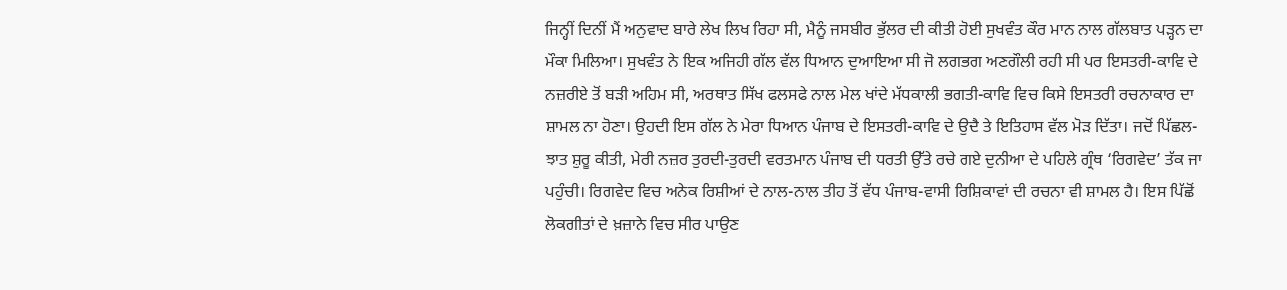ਜਿਨ੍ਹੀਂ ਦਿਨੀਂ ਮੈਂ ਅਨੁਵਾਦ ਬਾਰੇ ਲੇਖ ਲਿਖ ਰਿਹਾ ਸੀ, ਮੈਨੂੰ ਜਸਬੀਰ ਭੁੱਲਰ ਦੀ ਕੀਤੀ ਹੋਈ ਸੁਖਵੰਤ ਕੌਰ ਮਾਨ ਨਾਲ ਗੱਲਬਾਤ ਪੜ੍ਹਨ ਦਾ ਮੌਕਾ ਮਿਲਿਆ। ਸੁਖਵੰਤ ਨੇ ਇਕ ਅਜਿਹੀ ਗੱਲ ਵੱਲ ਧਿਆਨ ਦੁਆਇਆ ਸੀ ਜੋ ਲਗਭਗ ਅਣਗੌਲੀ ਰਹੀ ਸੀ ਪਰ ਇਸਤਰੀ-ਕਾਵਿ ਦੇ ਨਜ਼ਰੀਏ ਤੋਂ ਬੜੀ ਅਹਿਮ ਸੀ, ਅਰਥਾਤ ਸਿੱਖ ਫਲਸਫੇ ਨਾਲ ਮੇਲ ਖਾਂਦੇ ਮੱਧਕਾਲੀ ਭਗਤੀ-ਕਾਵਿ ਵਿਚ ਕਿਸੇ ਇਸਤਰੀ ਰਚਨਾਕਾਰ ਦਾ ਸ਼ਾਮਲ ਨਾ ਹੋਣਾ। ਉਹਦੀ ਇਸ ਗੱਲ ਨੇ ਮੇਰਾ ਧਿਆਨ ਪੰਜਾਬ ਦੇ ਇਸਤਰੀ-ਕਾਵਿ ਦੇ ਉਦੈ ਤੇ ਇਤਿਹਾਸ ਵੱਲ ਮੋੜ ਦਿੱਤਾ। ਜਦੋਂ ਪਿੱਛਲ-ਝਾਤ ਸ਼ੁਰੂ ਕੀਤੀ, ਮੇਰੀ ਨਜ਼ਰ ਤੁਰਦੀ-ਤੁਰਦੀ ਵਰਤਮਾਨ ਪੰਜਾਬ ਦੀ ਧਰਤੀ ਉੱਤੇ ਰਚੇ ਗਏ ਦੁਨੀਆ ਦੇ ਪਹਿਲੇ ਗ੍ਰੰਥ ‘ਰਿਗਵੇਦ’ ਤੱਕ ਜਾ ਪਹੁੰਚੀ। ਰਿਗਵੇਦ ਵਿਚ ਅਨੇਕ ਰਿਸ਼ੀਆਂ ਦੇ ਨਾਲ-ਨਾਲ ਤੀਹ ਤੋਂ ਵੱਧ ਪੰਜਾਬ-ਵਾਸੀ ਰਿਸ਼ਿਕਾਵਾਂ ਦੀ ਰਚਨਾ ਵੀ ਸ਼ਾਮਲ ਹੈ। ਇਸ ਪਿੱਛੋਂ ਲੋਕਗੀਤਾਂ ਦੇ ਖ਼ਜ਼ਾਨੇ ਵਿਚ ਸੀਰ ਪਾਉਣ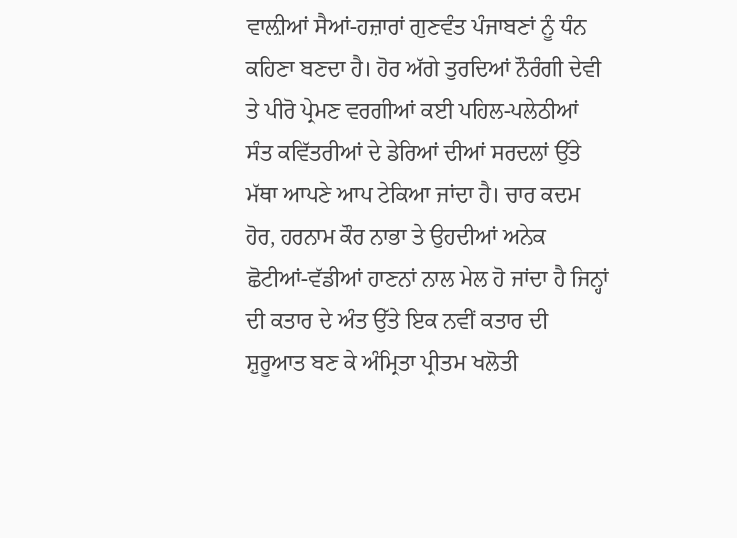ਵਾਲ਼ੀਆਂ ਸੈਆਂ-ਹਜ਼ਾਰਾਂ ਗੁਣਵੰਤ ਪੰਜਾਬਣਾਂ ਨੂੰ ਧੰਨ ਕਹਿਣਾ ਬਣਦਾ ਹੈ। ਹੋਰ ਅੱਗੇ ਤੁਰਦਿਆਂ ਨੌਰੰਗੀ ਦੇਵੀ ਤੇ ਪੀਰੋ ਪ੍ਰੇਮਣ ਵਰਗੀਆਂ ਕਈ ਪਹਿਲ-ਪਲੇਠੀਆਂ ਸੰਤ ਕਵਿੱਤਰੀਆਂ ਦੇ ਡੇਰਿਆਂ ਦੀਆਂ ਸਰਦਲਾਂ ਉੱਤੇ ਮੱਥਾ ਆਪਣੇ ਆਪ ਟੇਕਿਆ ਜਾਂਦਾ ਹੈ। ਚਾਰ ਕਦਮ ਹੋਰ, ਹਰਨਾਮ ਕੌਰ ਨਾਭਾ ਤੇ ਉਹਦੀਆਂ ਅਨੇਕ ਛੋਟੀਆਂ-ਵੱਡੀਆਂ ਹਾਣਨਾਂ ਨਾਲ ਮੇਲ ਹੋ ਜਾਂਦਾ ਹੈ ਜਿਨ੍ਹਾਂ ਦੀ ਕਤਾਰ ਦੇ ਅੰਤ ਉੱਤੇ ਇਕ ਨਵੀਂ ਕਤਾਰ ਦੀ ਸ਼ੁਰੂਆਤ ਬਣ ਕੇ ਅੰਮ੍ਰਿਤਾ ਪ੍ਰੀਤਮ ਖਲੋਤੀ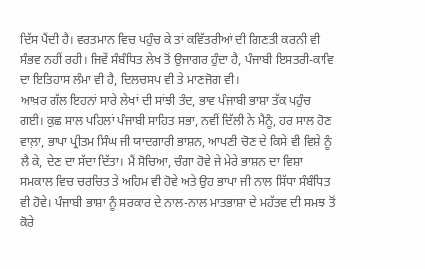ਦਿੱਸ ਪੈਂਦੀ ਹੈ। ਵਰਤਮਾਨ ਵਿਚ ਪਹੁੰਚ ਕੇ ਤਾਂ ਕਵਿੱਤਰੀਆਂ ਦੀ ਗਿਣਤੀ ਕਰਨੀ ਵੀ ਸੰਭਵ ਨਹੀਂ ਰਹੀ। ਜਿਵੇਂ ਸੰਬੰਧਿਤ ਲੇਖ ਤੋਂ ਉਜਾਗਰ ਹੁੰਦਾ ਹੈ, ਪੰਜਾਬੀ ਇਸਤਰੀ-ਕਾਵਿ ਦਾ ਇਤਿਹਾਸ ਲੰਮਾ ਵੀ ਹੈ, ਦਿਲਚਸਪ ਵੀ ਤੇ ਮਾਣਜੋਗ ਵੀ।
ਆਖ਼ਰ ਗੱਲ ਇਹਨਾਂ ਸਾਰੇ ਲੇਖਾਂ ਦੀ ਸਾਂਝੀ ਤੰਦ, ਭਾਵ ਪੰਜਾਬੀ ਭਾਸ਼ਾ ਤੱਕ ਪਹੁੰਚ ਗਈ। ਕੁਛ ਸਾਲ ਪਹਿਲਾਂ ਪੰਜਾਬੀ ਸਾਹਿਤ ਸਭਾ, ਨਵੀਂ ਦਿੱਲੀ ਨੇ ਮੈਨੂੰ, ਹਰ ਸਾਲ ਹੋਣ ਵਾਲ਼ਾ, ਭਾਪਾ ਪ੍ਰੀਤਮ ਸਿੰਘ ਜੀ ਯਾਦਗਾਰੀ ਭਾਸ਼ਨ, ਆਪਣੀ ਚੋਣ ਦੇ ਕਿਸੇ ਵੀ ਵਿਸ਼ੇ ਨੂੰ ਲੈ ਕੇ, ਦੇਣ ਦਾ ਸੱਦਾ ਦਿੱਤਾ। ਮੈਂ ਸੋਚਿਆ, ਚੰਗਾ ਹੋਵੇ ਜੇ ਮੇਰੇ ਭਾਸ਼ਨ ਦਾ ਵਿਸ਼ਾ ਸਮਕਾਲ ਵਿਚ ਚਰਚਿਤ ਤੇ ਅਹਿਮ ਵੀ ਹੋਵੇ ਅਤੇ ਉਹ ਭਾਪਾ ਜੀ ਨਾਲ ਸਿੱਧਾ ਸੰਬੰਧਿਤ ਵੀ ਹੋਵੇ। ਪੰਜਾਬੀ ਭਾਸ਼ਾ ਨੂੰ ਸਰਕਾਰ ਦੇ ਨਾਲ-ਨਾਲ ਮਾਤਭਾਸ਼ਾ ਦੇ ਮਹੱਤਵ ਦੀ ਸਮਝ ਤੋਂ ਕੋਰੇ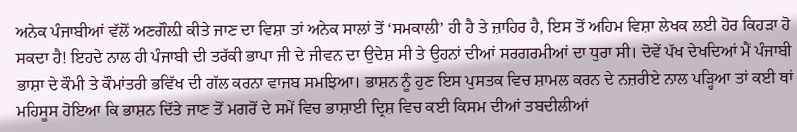ਅਨੇਕ ਪੰਜਾਬੀਆਂ ਵੱਲੋਂ ਅਣਗੌਲ਼ੀ ਕੀਤੇ ਜਾਣ ਦਾ ਵਿਸ਼ਾ ਤਾਂ ਅਨੇਕ ਸਾਲਾਂ ਤੋਂ ‘ਸਮਕਾਲੀ’ ਹੀ ਹੈ ਤੇ ਜ਼ਾਹਿਰ ਹੈ, ਇਸ ਤੋਂ ਅਹਿਮ ਵਿਸ਼ਾ ਲੇਖਕ ਲਈ ਹੋਰ ਕਿਹੜਾ ਹੋ ਸਕਦਾ ਹੈ! ਇਹਦੇ ਨਾਲ ਹੀ ਪੰਜਾਬੀ ਦੀ ਤਰੱਕੀ ਭਾਪਾ ਜੀ ਦੇ ਜੀਵਨ ਦਾ ਉਦੇਸ਼ ਸੀ ਤੇ ਉਹਨਾਂ ਦੀਆਂ ਸਰਗਰਮੀਆਂ ਦਾ ਧੁਰਾ ਸੀ। ਦੋਵੇਂ ਪੱਖ ਦੇਖਦਿਆਂ ਮੈਂ ਪੰਜਾਬੀ ਭਾਸ਼ਾ ਦੇ ਕੌਮੀ ਤੇ ਕੌਮਾਂਤਰੀ ਭਵਿੱਖ ਦੀ ਗੱਲ ਕਰਨਾ ਵਾਜਬ ਸਮਝਿਆ। ਭਾਸ਼ਨ ਨੂੰ ਹੁਣ ਇਸ ਪੁਸਤਕ ਵਿਚ ਸ਼ਾਮਲ ਕਰਨ ਦੇ ਨਜ਼ਰੀਏ ਨਾਲ ਪੜ੍ਹਿਆ ਤਾਂ ਕਈ ਥਾਂ ਮਹਿਸੂਸ ਹੋਇਆ ਕਿ ਭਾਸ਼ਨ ਦਿੱਤੇ ਜਾਣ ਤੋਂ ਮਗਰੋਂ ਦੇ ਸਮੇਂ ਵਿਚ ਭਾਸ਼ਾਈ ਦ੍ਰਿਸ਼ ਵਿਚ ਕਈ ਕਿਸਮ ਦੀਆਂ ਤਬਦੀਲੀਆਂ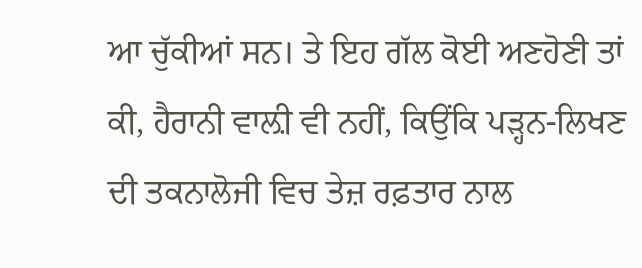ਆ ਚੁੱਕੀਆਂ ਸਨ। ਤੇ ਇਹ ਗੱਲ ਕੋਈ ਅਣਹੋਣੀ ਤਾਂ ਕੀ, ਹੈਰਾਨੀ ਵਾਲ਼ੀ ਵੀ ਨਹੀਂ, ਕਿਉਂਕਿ ਪੜ੍ਹਨ-ਲਿਖਣ ਦੀ ਤਕਨਾਲੋਜੀ ਵਿਚ ਤੇਜ਼ ਰਫ਼ਤਾਰ ਨਾਲ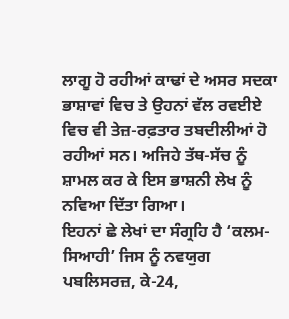ਲਾਗੂ ਹੋ ਰਹੀਆਂ ਕਾਢਾਂ ਦੇ ਅਸਰ ਸਦਕਾ ਭਾਸ਼ਾਵਾਂ ਵਿਚ ਤੇ ਉਹਨਾਂ ਵੱਲ ਰਵਈਏ ਵਿਚ ਵੀ ਤੇਜ਼-ਰਫ਼ਤਾਰ ਤਬਦੀਲੀਆਂ ਹੋ ਰਹੀਆਂ ਸਨ। ਅਜਿਹੇ ਤੱਥ-ਸੱਚ ਨੂੰ ਸ਼ਾਮਲ ਕਰ ਕੇ ਇਸ ਭਾਸ਼ਨੀ ਲੇਖ ਨੂੰ ਨਵਿਆ ਦਿੱਤਾ ਗਿਆ।
ਇਹਨਾਂ ਛੇ ਲੇਖਾਂ ਦਾ ਸੰਗ੍ਰਹਿ ਹੈ ‘ਕਲਮ-ਸਿਆਹੀ’ ਜਿਸ ਨੂੰ ਨਵਯੁਗ ਪਬਲਿਸਰਜ਼, ਕੇ-24,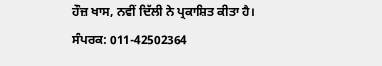ਹੌਜ਼ ਖਾਸ, ਨਵੀਂ ਦਿੱਲੀ ਨੇ ਪ੍ਰਕਾਸ਼ਿਤ ਕੀਤਾ ਹੈ।
ਸੰਪਰਕ: 011-42502364